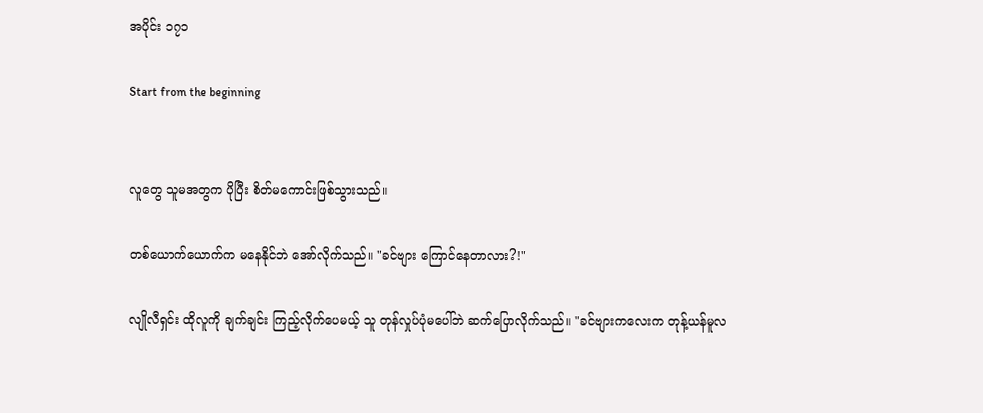အပိုင်း ၁၇၁

Start from the beginning


လူတွေ သူမအတွက ပိုပြီး စိတ်မကောင်းဖြစ်သွားသည်။

တစ်ယောက်ယောက်က မနေနိုင်ဘဲ အော်လိုက်သည်။ "ခင်ဗျား ကြောင်နေတာလား?!"

လျိုလီရှင်း ထိုလူကို ချက်ချင်း ကြည့်လိုက်ပေမယ့် သူ တုန်လှုပ်ပုံ‌မပေါ်ဘဲ ဆက်ပြောလိုက်သည်။ "ခင်ဗျားကလေးက တုန့်ယန်မူလ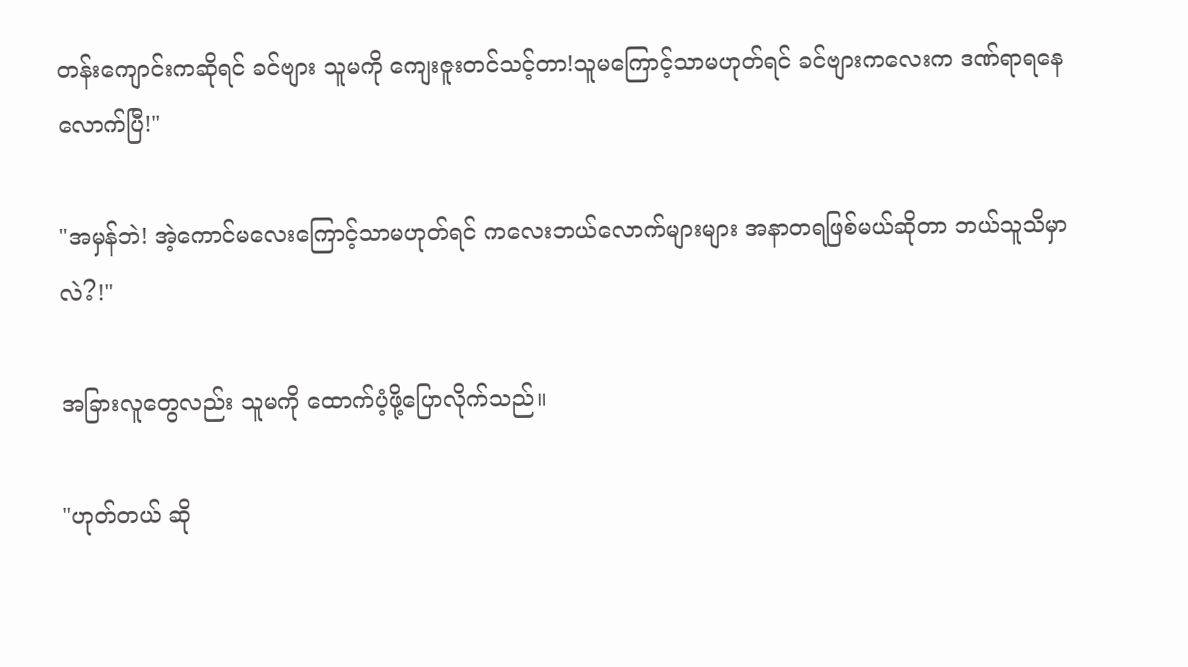တန်းကျောင်းကဆိုရင် ခင်ဗျား သူမကို ကျေးဇူးတင်သင့်တာ!သူမကြောင့်သာမဟုတ်ရင် ခင်ဗျားကလေးက ဒဏ်ရာရနေလောက်ပြီ!"

"အမှန်ဘဲ! အဲ့ကောင်မလေးကြောင့်သာမဟုတ်ရင် ကလေးဘယ်လောက်များများ အနာတရဖြစ်မယ်ဆိုတာ ဘယ်သူသိမှာလဲ?!"

အခြားလူတွေလည်း သူမကို ထောက်ပံ့ဖို့ပြောလိုက်သည်။

"ဟုတ်တယ် ဆို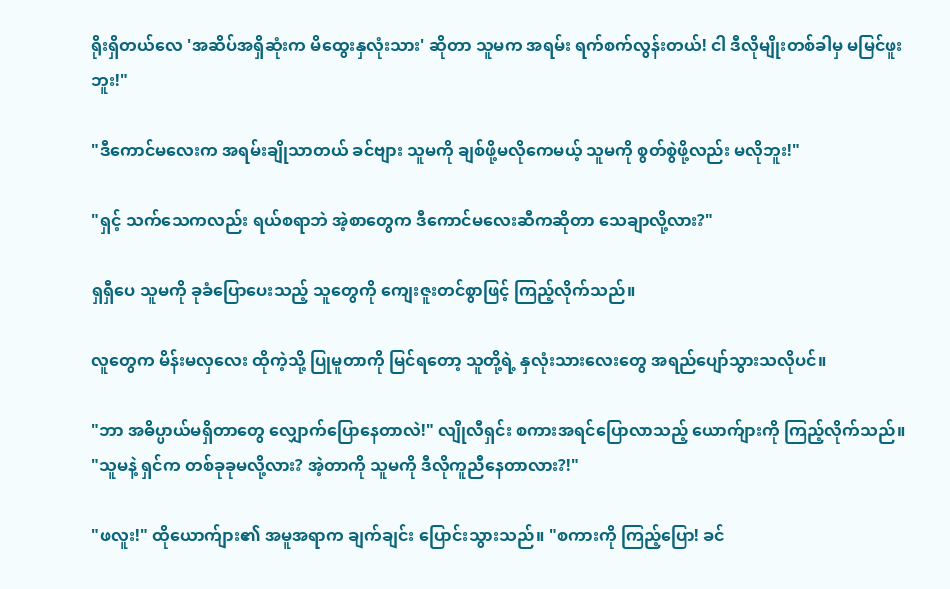ရိုးရှိ‌တယ်လေ 'အဆိပ်အရှိဆုံးက မိထွေးနှလုံးသား' ဆိုတာ သူမက အရမ်း ရက်စက်လွန်းတယ်! ငါ ဒီလိုမျိုးတစ်ခါမှ မမြင်ဖူးဘူး!"

"ဒီကောင်မလေးက အရမ်းချိုသာတယ် ခင်ဗျား သူမကို ချစ်ဖို့မလိုကေမယ့် သူမကို စွတ်စွဲဖို့လည်း မလိုဘူး!"

"ရှင့် သက်သေက‌လည်း ရယ်စရာဘဲ အဲ့စာတွေက ဒီကောင်မလေးဆီကဆိုတာ သေချာလို့လား?"

ရှရှီပေ သူမကို ခုခံပြောပေးသည့် သူတွေကို ကျေးဇူးတင်စွာဖြင့် ကြည့်လိုက်သည်။

လူတွေက မိန်းမ‌လှလေး ထိုကဲ့သို့ ပြုမူတာကို မြင်ရတော့ သူတို့ရဲ့ နှလုံး‌သားလေးတွေ အရည်ပျော်သွားသလိုပင်။

"ဘာ အဓိပ္ပာယ်မရှိတာတွေ လျှောက်ပြောနေတာလဲ!" လျိုလီရှင်း စကားအရင်ပြောလာသည့် ယောက်ျားကို ကြည့်လိုက်သည်။ "သူမနဲ့ ရှင်က တစ်ခုခုမလို့လား? အဲ့တာကို သူမကို ဒီလိုကူညီနေတာလား?!"

"ဖလူး!" ထိုယောက်ျား၏ အမူအရာက ချက်ချင်း ပြောင်းသွားသည်။ "စကားကို ကြည့်ပြော! ခင်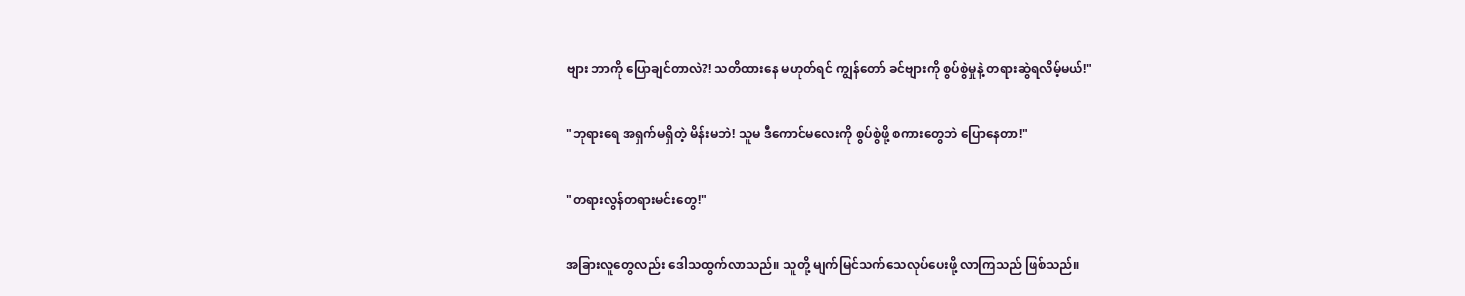ဗျား ဘာကို ပြောချင်တာလဲ?! သတိထားနေ မဟုတ်ရင် ကျွန်တော် ခင်ဗျားကို စွပ်စွဲမှုနဲ့ တရားဆွဲရလိမ့်မယ်!"

"ဘုရားရေ အရှက်မရှိတဲ့ မိန်းမဘဲ! သူမ ဒီကောင်မလေးကို စွပ်စွဲဖို့ စကားတွေဘဲ ပြောနေတာ!"

"တရားလွန်တရားမင်းတွေ!"

အခြားလူတွေလည်း ဒေါသထွက်လာသည်။ သူတို့ မျက်မြင်သက်သေလုပ်ပေးဖို့ လာကြသည် ဖြစ်သည်။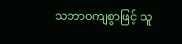သဘာဝကျစွာဖြင့် သူ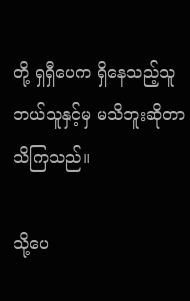တို့ ရှရှီပေက ရှိနေသည့်သူ ဘယ်သူနှင့်မှ မသိဘူးဆိုတာ သိကြသည်။

သို့ပေ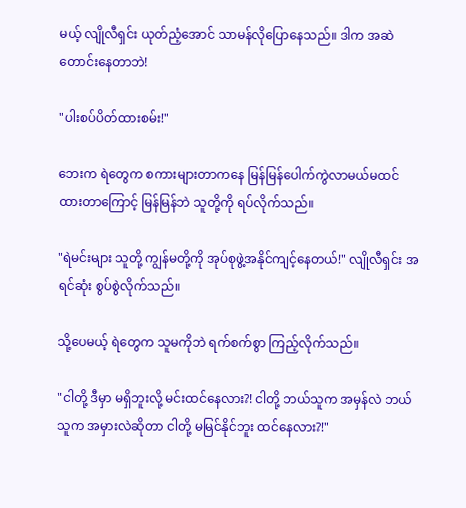မယ့် လျိုလီရှင်း ယုတ်ညံ့အောင် သာမန်လိုပြောနေသည်။ ဒါက အဆဲတောင်းနေတာဘဲ!

"ပါးစပ်ပိတ်ထားစမ်း!"

ဘေးက ရဲတွေက စကားများတာကနေ မြန်မြန်ပေါက်ကွဲလာမယ်မထင်ထားတာကြောင့် မြန်မြန်ဘဲ သူတို့ကို ရပ်လိုက်သည်။

"ရဲမင်းများ သူတို့ ကျွန်မတို့ကို အုပ်စုဖွဲ့အနိုင်ကျင့်နေတယ်!" လျိုလီရှင်း အရင်ဆုံး စွပ်စွဲလိုက်သည်။

သို့ပေမယ့် ရဲတွေက သူမကိုဘဲ ရက်စက်စွာ ကြည့်လိုက်သည်။

"ငါတို့ ဒီမှာ မရှိဘူးလို့ မင်းထင်နေလား?! ငါတို့ ဘယ်သူက အမှန်လဲ ဘယ်သူက အမှားလဲဆိုတာ ငါတို့ မမြင်နိုင်ဘူး ထင်နေလား?!"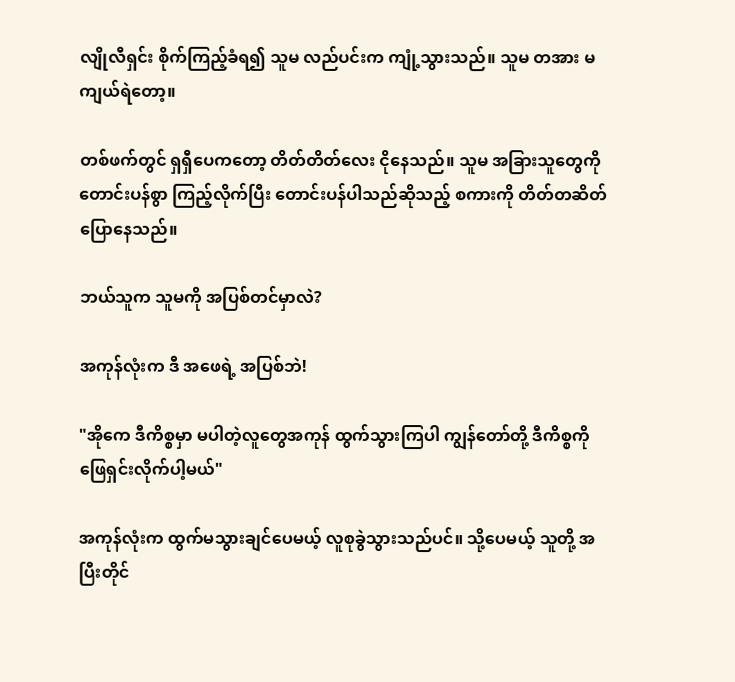လျိုလီရှင်း စိုက်ကြည့်ခံရ၍ သူမ လည်ပင်းက ကျုံ့သွားသည်။ သူမ တအား မကျယ်ရဲတော့။

တစ်ဖက်တွင် ရှရှီပေကတော့ တိတ်တိတ်လေး ငိုနေသည်။ သူမ အခြားသူတွေကို တောင်းပန်စွာ ကြည့်လိုက်ပြီး တောင်းပန်ပါသည်ဆိုသည့် စကားကို တိတ်တဆိတ်ပြောနေသည်။

ဘယ်သူက သူမကို အပြစ်တင်မှာလဲ?

အကုန်လုံးက ဒီ အဖေရဲ့ အပြစ်ဘဲ!

"အိုကေ ဒီကိစ္စမှာ မပါတဲ့လူတွေအကုန် ထွက်သွားကြပါ ကျွန်တော်တို့ ဒီကိစ္စကို ဖြေရှင်းလိုက်ပါ့မယ်"

အကုန်လုံးက ထွက်မသွားချင်ပေမယ့် လူစုခွဲသွားသည်ပင်။ သို့ပေမယ့် သူတို့ အပြီးတိုင်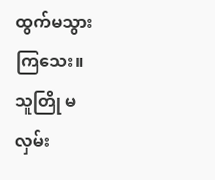ထွက်မသွားကြသေး။ သူတြို မလှမ်း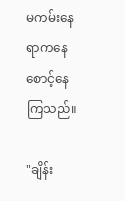မကမ်းနေရာကနေ စောင့်နေကြသည်။

"ချိန်း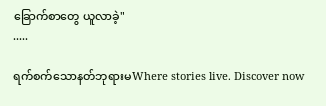ခြောက်စာတွေ ယူလာခဲ့"
.....

ရက်စက်သောနတ်ဘုရားမWhere stories live. Discover now